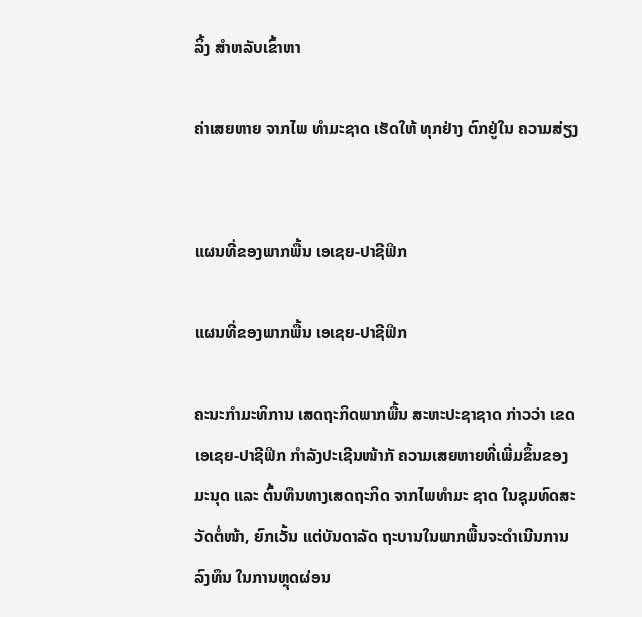ລິ້ງ ສຳຫລັບເຂົ້າຫາ

ຄ່າເສຍຫາຍ ຈາກໄພ ທຳມະຊາດ ເຮັດໃຫ້ ທຸກຢ່າງ ຕົກຢູ່ໃນ ຄວາມສ່ຽງ


ແຜນທີ່ຂອງພາກພື້ນ ເອເຊຍ-ປາຊີຟິກ

ແຜນທີ່ຂອງພາກພື້ນ ເອເຊຍ-ປາຊີຟິກ

ຄະນະກຳມະທິການ ເສດຖະກິດພາກພື້ນ ສະຫະປະຊາຊາດ ກ່າວວ່າ ເຂດເອເຊຍ-ປາຊີຟິກ ກຳລັງປະເຊີນໜ້າກັ ຄວາມເສຍຫາຍທີ່ເພີ່ມຂຶ້ນຂອງມະນຸດ ແລະ ຕົ້ນທຶນທາງເສດຖະກິດ ຈາກໄພທຳມະ ຊາດ ໃນຊຸມທົດສະວັດຕໍ່ໜ້າ, ຍົກເວັ້ນ ແຕ່ບັນດາລັດ ຖະບານໃນພາກພື້ນຈະດຳເນີນການລົງທຶນ ໃນການຫຼຸດຜ່ອນ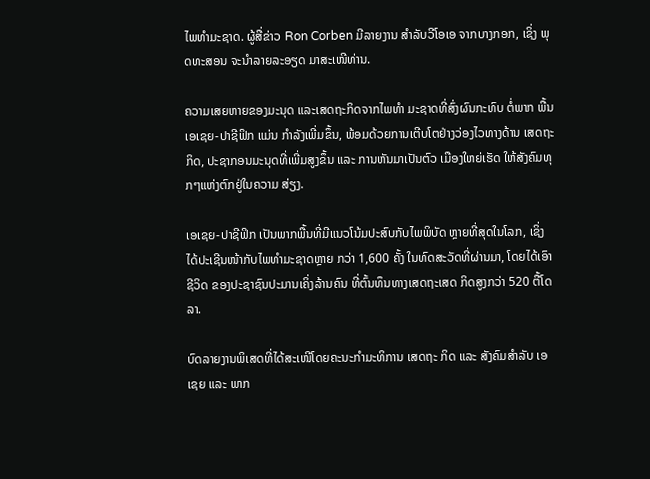ໄພທຳມະຊາດ. ຜູ້ສື່ຂ່າວ Ron Corben ມີລາຍງານ ສຳລັບວີໂອເອ ຈາກບາງກອກ, ເຊິ່ງ ພຸດທະສອນ ຈະນຳລາຍລະອຽດ ມາສະເໜີທ່ານ.

ຄວາມເສຍຫາຍຂອງມະນຸດ ແລະເສດຖະກິດຈາກໄພທຳ ມະຊາດທີ່ສົ່ງຜົນກະທົບ ຕໍ່ພາກ ພື້ນ ເອເຊຍ-ປາຊີຟິກ ແມ່ນ ກຳລັງເພີ່ມຂຶ້ນ, ພ້ອມດ້ວຍການເຕີບໂຕຢ່າງວ່ອງໄວທາງດ້ານ ເສດຖະກິດ, ປະຊາກອນມະນຸດທີ່ເພີ່ມສູງຂຶ້ນ ແລະ ການຫັນມາເປັນຕົວ ເມືອງໃຫຍ່ເຮັດ ໃຫ້ສັງຄົມທຸກໆແຫ່ງຕົກຢູ່ໃນຄວາມ ສ່ຽງ.

ເອເຊຍ-ປາຊີຟິກ ເປັນພາກພື້ນທີ່ມີແນວໂນ້ມປະສົບກັບໄພພິບັດ ຫຼາຍທີ່ສຸດໃນໂລກ, ເຊິ່ງ ໄດ້ປະເຊີນໜ້າກັບໄພທຳມະຊາດຫຼາຍ ກວ່າ 1,600 ຄັ້ງ ໃນທົດສະວັດທີ່ຜ່ານມາ, ໂດຍໄດ້ເອົາຊີວິດ ຂອງປະຊາຊົນປະມານເຄິ່ງລ້ານຄົນ ທີ່ຕົ້ນທຶນທາງເສດຖະເສດ ກິດສູງກວ່າ 520 ຕື້ໂດລາ.

ບົດລາຍງານພິເສດທີ່ໄດ້ສະເໜີໂດຍຄະນະກຳມະທິການ ເສດຖະ ກິດ ແລະ ສັງຄົມສຳລັບ ເອເຊຍ ແລະ ພາກ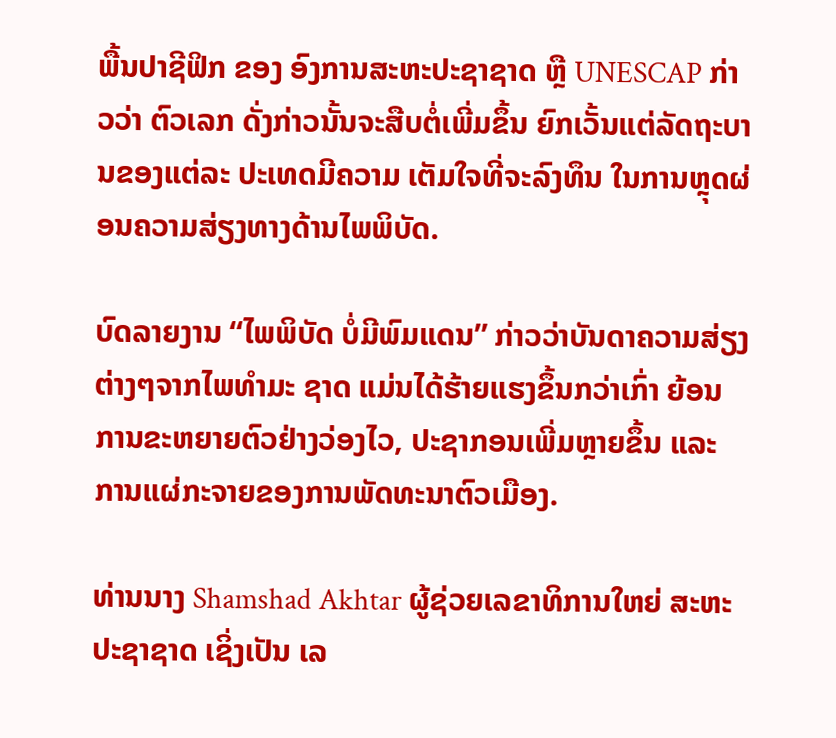ພື້ນປາຊີຟິກ ຂອງ ອົງການສະຫະປະຊາຊາດ ຫຼື UNESCAP ກ່າວວ່າ ຕົວເລກ ດັ່ງກ່າວນັ້ນຈະສືບຕໍ່ເພີ່ມຂຶ້ນ ຍົກເວັ້ນແຕ່ລັດຖະບານຂອງແຕ່ລະ ປະເທດມີຄວາມ ເຕັມໃຈທີ່ຈະລົງທຶນ ໃນການຫຼຸດຜ່ອນຄວາມສ່ຽງທາງດ້ານໄພພິບັດ.

ບົດລາຍງານ “ໄພພິບັດ ບໍ່ມີພົມແດນ” ກ່າວວ່າບັນດາຄວາມສ່ຽງ ຕ່າງໆຈາກໄພທຳມະ ຊາດ ແມ່ນໄດ້ຮ້າຍແຮງຂຶ້ນກວ່າເກົ່າ ຍ້ອນ ການຂະຫຍາຍຕົວຢ່າງວ່ອງໄວ, ປະຊາກອນເພີ່ມຫຼາຍຂຶ້ນ ແລະ ການແຜ່ກະຈາຍຂອງການພັດທະນາຕົວເມືອງ.

ທ່ານນາງ Shamshad Akhtar ຜູ້ຊ່ວຍເລຂາທິການໃຫຍ່ ສະຫະປະຊາຊາດ ເຊິ່ງເປັນ ເລ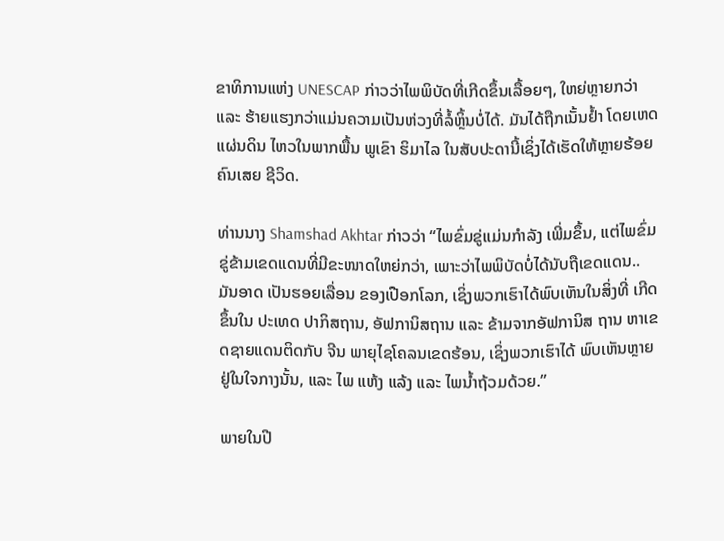ຂາທິການແຫ່ງ UNESCAP ກ່າວວ່າໄພພິບັດທີ່ເກີດຂຶ້ນເລື້ອຍໆ, ໃຫຍ່ຫຼາຍກວ່າ ແລະ ຮ້າຍແຮງກວ່າແມ່ນຄວາມເປັນຫ່ວງທີ່ລໍ້ຫຼິ້ນບໍ່ໄດ້. ມັນໄດ້ຖືກເນັ້ນຢ້ຳ ໂດຍເຫດແຜ່ນດິນ ໄຫວໃນພາກພື້ນ ພູເຂົາ ຮິມາໄລ ໃນສັບປະດານີ້ເຊິ່ງໄດ້ເຮັດໃຫ້ຫຼາຍຮ້ອຍຄົນເສຍ ຊີວິດ.

ທ່ານນາງ Shamshad Akhtar ກ່າວວ່າ “ໄພຂົ່ມຂູ່ແມ່ນກຳລັງ ເພີ່ມຂຶ້ນ, ແຕ່ໄພຂົ່ມ ຂູ່ຂ້າມເຂດແດນທີ່ມີຂະໜາດໃຫຍ່ກວ່າ, ເພາະວ່າໄພພິບັດບໍ່ໄດ້ນັບຖືເຂດແດນ.. ມັນອາດ ເປັນຮອຍເລື່ອນ ຂອງເປືອກໂລກ, ເຊິ່ງພວກເຮົາໄດ້ພົບເຫັນໃນສິ່ງທີ່ ເກີດຂຶ້ນໃນ ປະເທດ ປາກິສຖານ, ອັຟການິສຖານ ແລະ ຂ້າມຈາກອັຟການິສ ຖານ ຫາເຂດຊາຍແດນຕິດກັບ ຈີນ ພາຍຸໄຊໂຄລນເຂດຮ້ອນ, ເຊິ່ງພວກເຮົາໄດ້ ພົບເຫັນຫຼາຍຢູ່ໃນໃຈກາງນັ້ນ, ແລະ ໄພ ແຫ້ງ ແລ້ງ ແລະ ໄພນ້ຳຖ້ວມດ້ວຍ.”

ພາຍໃນປີ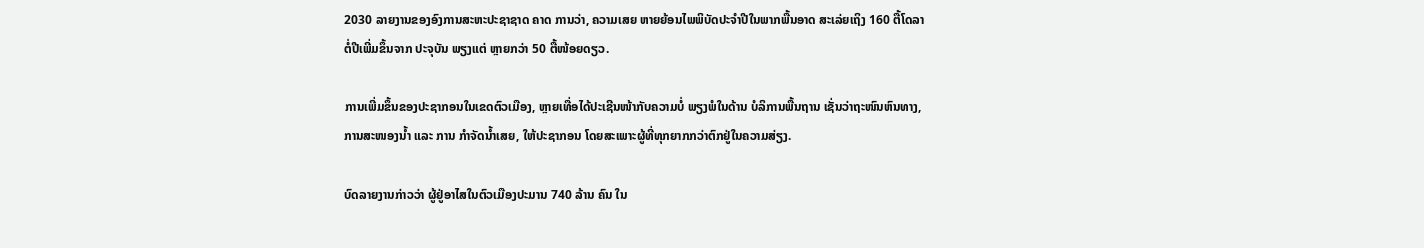2030 ລາຍງານຂອງອົງການສະຫະປະຊາຊາດ ຄາດ ການວ່າ, ຄວາມເສຍ ຫາຍຍ້ອນໄພພິບັດປະຈຳປີໃນພາກພື້ນອາດ ສະເລ່ຍເຖິງ 160 ຕື້ໂດລາຕໍ່ປີເພີ່ມຂຶ້ນຈາກ ປະຈຸບັນ ພຽງແຕ່ ຫຼາຍກວ່າ 50 ຕື້ໜ້ອຍດຽວ.

ການເພີ່ມຂຶ້ນຂອງປະຊາກອນໃນເຂດຕົວເມືອງ, ຫຼາຍເທື່ອໄດ້ປະເຊີນໜ້າກັບຄວາມບໍ່ ພຽງພໍໃນດ້ານ ບໍລິການພື້ນຖານ ເຊັ່ນວ່າຖະໜົນຫົນທາງ, ການສະໜອງນ້ຳ ແລະ ການ ກຳຈັດນ້ຳເສຍ, ໃຫ້ປະຊາກອນ ໂດຍສະເພາະຜູ້ທີ່ທຸກຍາກກວ່າຕົກຢູ່ໃນຄວາມສ່ຽງ.

ບົດລາຍງານກ່າວວ່າ ຜູ້ຢູ່ອາໄສໃນຕົວເມືອງປະມານ 740 ລ້ານ ຄົນ ໃນ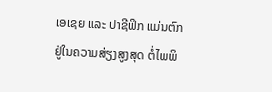ເອເຊຍ ແລະ ປາຊີຟິກ ແມ່ນຕົກຢູ່ໃນຄວາມສ່ຽງສູງສຸດ ຕໍ່ໄພພິ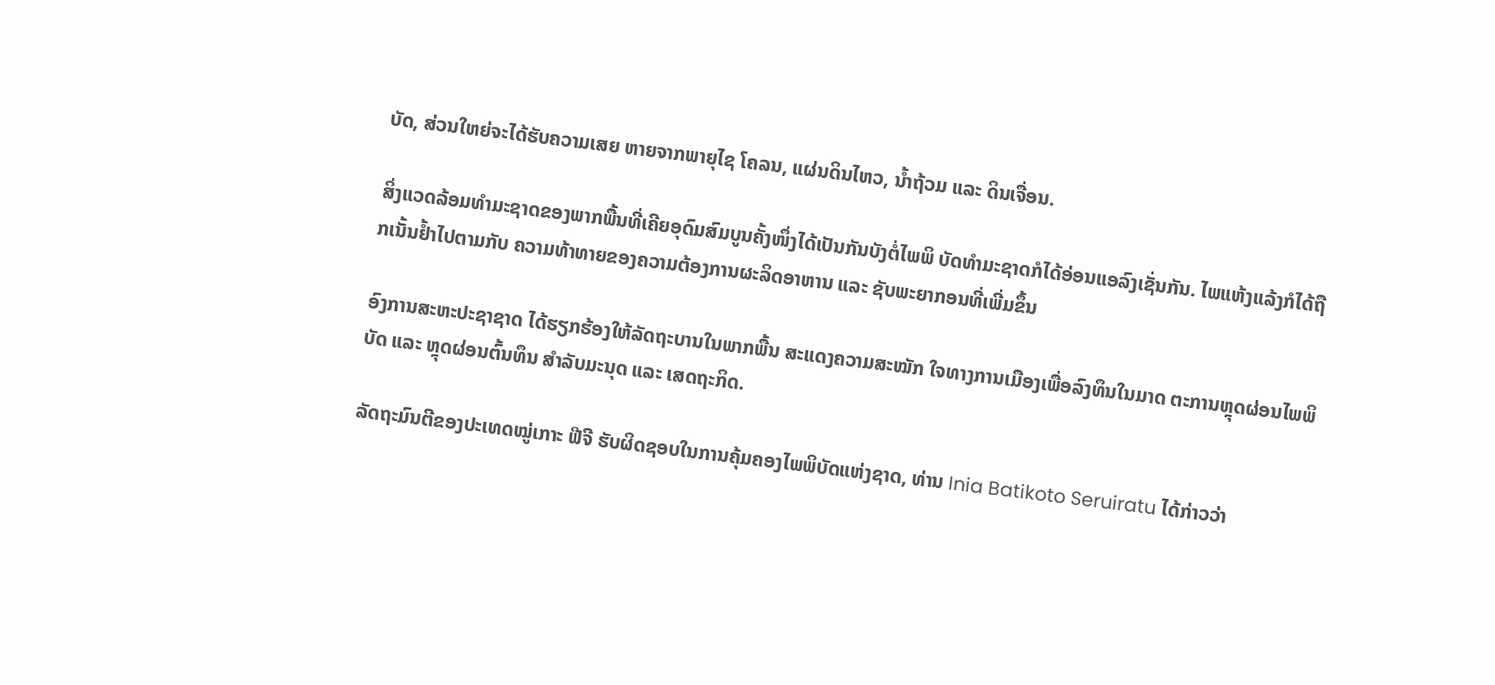ບັດ, ສ່ວນໃຫຍ່ຈະໄດ້ຮັບຄວາມເສຍ ຫາຍຈາກພາຍຸໄຊ ໂຄລນ, ແຜ່ນດິນໄຫວ, ນ້ຳຖ້ວມ ແລະ ດິນເຈື່ອນ.

ສິ່ງແວດລ້ອມທຳມະຊາດຂອງພາກພື້ນທີ່ເຄີຍອຸດົມສົມບູນຄັ້ງໜຶ່ງໄດ້ເປັນກັນບັງຕໍ່ໄພພິ ບັດທຳມະຊາດກໍໄດ້ອ່ອນແອລົງເຊັ່ນກັນ. ໄພແຫ້ງແລ້ງກໍໄດ້ຖືກເນັ້ນຢ້ຳໄປຕາມກັບ ຄວາມທ້າທາຍຂອງຄວາມຕ້ອງການຜະລິດອາຫານ ແລະ ຊັບພະຍາກອນທີ່ເພີ່ມຂຶ້ນ

ອົງການສະຫະປະຊາຊາດ ໄດ້ຮຽກຮ້ອງໃຫ້ລັດຖະບານໃນພາກພື້ນ ສະແດງຄວາມສະໝັກ ໃຈທາງການເມືອງເພື່ອລົງທຶນໃນມາດ ຕະການຫຼຸດຜ່ອນໄພພິບັດ ແລະ ຫຼຸດຜ່ອນຕົ້ນທຶນ ສຳລັບມະນຸດ ແລະ ເສດຖະກິດ.

ລັດຖະມົນຕີຂອງປະເທດໝູ່ເກາະ ຟີຈີ ຮັບຜິດຊອບໃນການຄຸ້ມຄອງໄພພິບັດແຫ່ງຊາດ, ທ່ານ Inia Batikoto Seruiratu ໄດ້ກ່າວວ່າ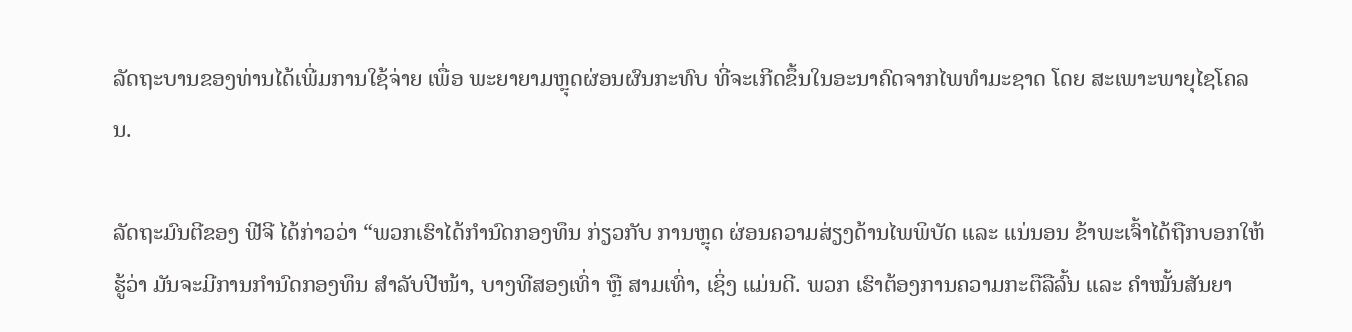ລັດຖະບານຂອງທ່ານໄດ້ເພີ່ມການໃຊ້ຈ່າຍ ເພື່ອ ພະຍາຍາມຫຼຸດຜ່ອນຜົນກະທົບ ທີ່ຈະເກີດຂຶ້ນໃນອະນາຄົດຈາກໄພທຳມະຊາດ ໂດຍ ສະເພາະພາຍຸໄຊໂຄລນ.

ລັດຖະມົນຕີຂອງ ຟີຈີ ໄດ້ກ່າວວ່າ “ພວກເຮົາໄດ້ກຳນົດກອງທຶນ ກ່ຽວກັບ ການຫຼຸດ ຜ່ອນຄວາມສ່ຽງດ້ານໄພພິບັດ ແລະ ແນ່ນອນ ຂ້າພະເຈົ້າໄດ້ຖືກບອກໃຫ້ຮູ້ວ່າ ມັນຈະມີການກຳນົດກອງທຶນ ສຳລັບປີໜ້າ, ບາງທີສອງເທົ່າ ຫຼື ສາມເທົ່າ, ເຊິ່ງ ແມ່ນດີ. ພວກ ເຮົາຕ້ອງການຄວາມກະຕືລືລົ້ນ ແລະ ຄຳໝັ້ນສັນຍາ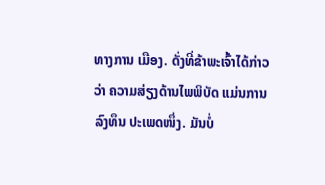ທາງການ ເມືອງ. ດັ່ງທີ່ຂ້າພະເຈົ້າໄດ້ກ່າວວ່າ ຄວາມສ່ຽງດ້ານໄພພິບັດ ແມ່ນການລົງທຶນ ປະເພດໜຶ່ງ. ມັນບໍ່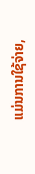ແມ່ນການໃຊ້ຈ່າຍ,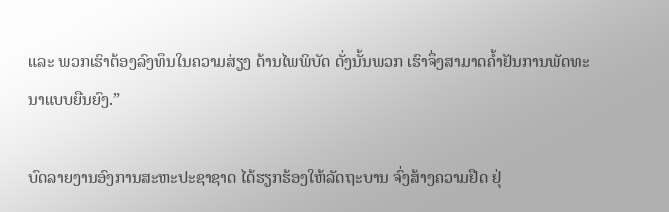ແລະ ພວກເຮົາຕ້ອງລົງທຶນໃນຄວາມສ່ຽງ ດ້ານໄພພິບັດ ດັ່ງນັ້ນພວກ ເຮົາຈຶ່ງສາມາດຄ້ຳຢັນການພັດທະນາແບບຍືນຍົງ.”

ບົດລາຍງານອົງການສະຫະປະຊາຊາດ ໄດ້ຮຽກຮ້ອງໃຫ້ລັດຖະບານ ຈົ່ງສ້າງຄວາມຢືດ ຢຸ່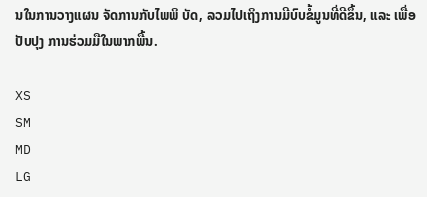ນໃນການວາງແຜນ ຈັດການກັບໄພພິ ບັດ, ລວມໄປເຖິງການມີບົບຂໍ້ມູນທີ່ດີຂຶ້ນ, ແລະ ເພື່ອປັບປຸງ ການຮ່ວມມືໃນພາກພື້ນ.

XS
SM
MD
LG